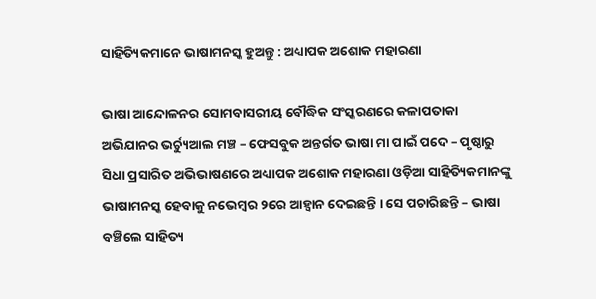ସାହିତ୍ୟିକମାନେ ଭାଷାମନସ୍କ ହୁଅନ୍ତୁ : ଅଧ୍ୟାପକ ଅଶୋକ ମହାରଣା

ଭାଷା ଆନ୍ଦୋଳନର ସୋମବାସରୀୟ ବୌଦ୍ଧିକ ସଂସ୍କରଣରେ କଳାପତାକା ଅଭିଯାନର ଭର୍ଚ୍ୟୁଆଲ ମଞ୍ଚ – ଫେସବୁକ ଅନ୍ତର୍ଗତ ଭାଷା ମା ପାଇଁ ପଦେ – ପୃଷ୍ଠାରୁ ସିଧା ପ୍ରସାରିତ ଅଭିଭାଷଣରେ ଅଧ୍ୟାପକ ଅଶୋକ ମହାରଣା ଓଡ଼ିଆ ସାହିତ୍ୟିକମାନଙ୍କୁ ଭାଷାମନସ୍କ ହେବାକୁ ନଭେମ୍ବର ୨ରେ ଆହ୍ଵାନ ଦେଇଛନ୍ତି । ସେ ପଚାରିଛନ୍ତି – ଭାଷା ବଞ୍ଚିଲେ ସାହିତ୍ୟ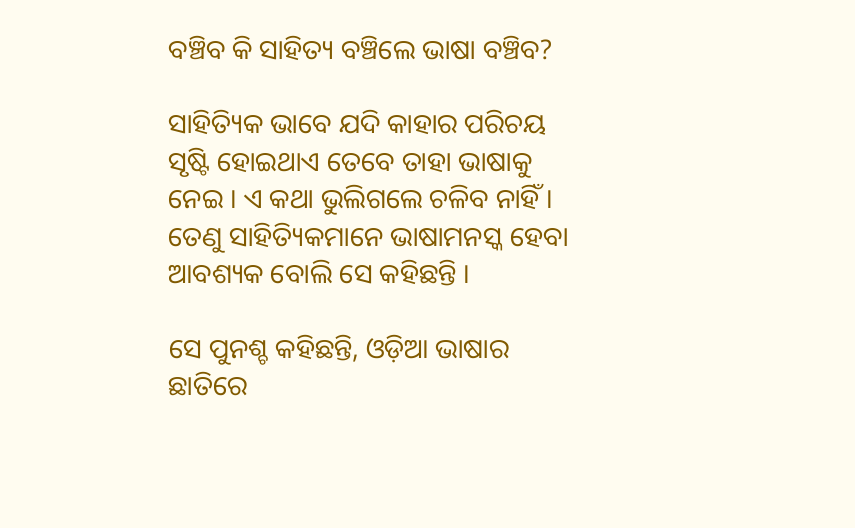ବଞ୍ଚିବ କି ସାହିତ୍ୟ ବଞ୍ଚିଲେ ଭାଷା ବଞ୍ଚିବ?

ସାହିତ୍ୟିକ ଭାବେ ଯଦି କାହାର ପରିଚୟ ସୃଷ୍ଟି ହୋଇଥାଏ ତେବେ ତାହା ଭାଷାକୁ ନେଇ । ଏ କଥା ଭୁଲିଗଲେ ଚଳିବ ନାହିଁ । ତେଣୁ ସାହିତ୍ୟିକମାନେ ଭାଷାମନସ୍କ ହେବା ଆବଶ୍ୟକ ବୋଲି ସେ କହିଛନ୍ତି ।

ସେ ପୁନଶ୍ଚ କହିଛନ୍ତି, ଓଡ଼ିଆ ଭାଷାର ଛାତିରେ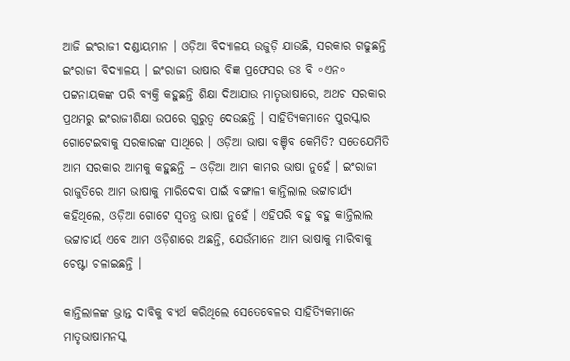ଆଜି ଇଂରାଜୀ ଦଣ୍ଡାୟମାନ । ଓଡ଼ିଆ ବିଦ୍ୟାଳୟ ଉଜୁଡ଼ି ଯାଉଛି, ସରକାର ଗଢୁଛନ୍ତି ଇଂରାଜୀ ବିଦ୍ୟାଳୟ । ଇଂରାଜୀ ଭାଷାର ବିଜ୍ଞ ପ୍ରଫେସର ଡଃ ବି ॰ଏନ॰ ପଟ୍ଟନାୟକଙ୍କ ପରି ବ୍ୟକ୍ତି କହୁଛନ୍ତି ଶିକ୍ଷା ଦିଆଯାଉ ମାତୃଭାଷାରେ, ଅଥଚ ସରକାର ପ୍ରଥମରୁ ଇଂରାଜୀଶିକ୍ଷା ଉପରେ ଗୁରୁତ୍ଵ ଦେଉଛନ୍ତି । ସାହିତ୍ୟିକମାନେ ପୁରସ୍କାର ଗୋଟେଇବାକୁ ସରକାରଙ୍କ ସାଥିରେ । ଓଡ଼ିଆ ଭାଷା ବଞ୍ଚିବ କେମିତି? ସତେଯେମିତି ଆମ ସରକାର ଆମକୁ କହୁଛନ୍ତି – ଓଡ଼ିଆ ଆମ କାମର ଭାଷା ନୁହେଁ । ଇଂରାଜୀ ରାଜୁତିରେ ଆମ ଭାଷାକୁ ମାରିଦେବା ପାଇଁ ବଙ୍ଗାଳୀ କାନ୍ତିଲାଲ ଭଟ୍ଟାଚାର୍ଯ୍ୟ କହିଥିଲେ, ଓଡ଼ିଆ ଗୋଟେ ସ୍ଵତନ୍ତ୍ର ଭାଷା ନୁହେଁ । ଏହିପରି ବହୁ ବହୁ କାନ୍ତିଲାଲ ଭଟ୍ଟାଚାର୍ୟ ଏବେ ଆମ ଓଡ଼ିଶାରେ ଅଛନ୍ତି, ଯେଉଁମାନେ ଆମ ଭାଷାକୁ ମାରିବାକୁ ଚେଷ୍ଟା ଚଳାଇଛନ୍ତି ।

କାନ୍ତିଲାଳଙ୍କ ଭ୍ରାନ୍ତ ଦାବିକୁ ବ୍ୟର୍ଥ କରିଥିଲେ ସେତେବେଳର ସାହିତ୍ୟିକମାନେ ମାତୃଭାଷାମନସ୍କ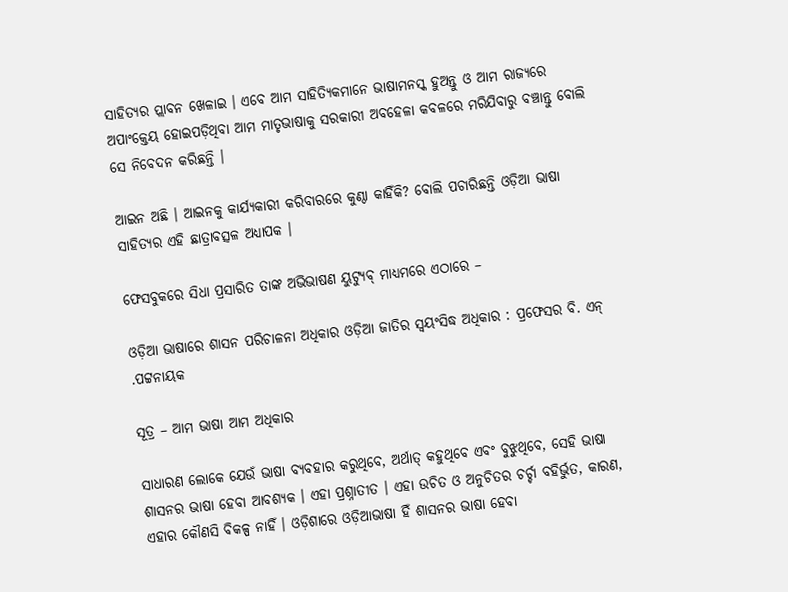ସାହିତ୍ୟର ପ୍ଲାବନ ଖେଳାଇ । ଏବେ ଆମ ସାହିତ୍ୟିକମାନେ ଭାଷାମନସ୍କ ହୁଅନ୍ତୁ ଓ ଆମ ରାଜ୍ୟରେ ଅପାଂକ୍ତେୟ ହୋଇପଡ଼ିଥିବା ଆମ ମାତୃଭାଷାକୁ ସରକାରୀ ଅବହେଳା କବଳରେ ମରିଯିବାରୁ ବଞ୍ଚାନ୍ତୁ ବୋଲି ସେ ନିବେଦନ କରିଛନ୍ତି ।

ଆଇନ ଅଛି । ଆଇନକୁ କାର୍ଯ୍ୟକାରୀ କରିବାରରେ କୁଣ୍ଠା କାହିଁକି? ବୋଲି ପଚାରିଛନ୍ତି ଓଡ଼ିଆ ଭାଷା ସାହିତ୍ୟର ଏହି ଛାତ୍ରାବତ୍ସଳ ଅଧ୍ୟାପକ ।

ଫେସବୁକରେ ସିଧା ପ୍ରସାରିତ ତାଙ୍କ ଅଭିଭାଷଣ ୟୁଟ୍ୟୁବ୍ ମାଧ୍ୟମରେ ଏଠାରେ –

ଓଡ଼ିଆ ଭାଷାରେ ଶାସନ ପରିଚାଳନା ଅଧିକାର ଓଡ଼ିଆ ଜାତିର ସ୍ୱୟଂସିଦ୍ଧ ଅଧିକାର : ପ୍ରଫେସର ବି. ଏନ୍ .ପଟ୍ଟନାୟକ

ସୂତ୍ର – ଆମ ଭାଷା ଆମ ଅଧିକାର

ସାଧାରଣ ଲୋକେ ଯେଉଁ ଭାଷା ବ୍ୟବହାର କରୁଥିବେ, ଅର୍ଥାତ୍ କହୁଥିବେ ଏବଂ ବୁଝୁଥିବେ, ସେହି ଭାଷା ଶାସନର ଭାଷା ହେବା ଆବଶ୍ୟକ । ଏହା ପ୍ରଶ୍ନାତୀତ । ଏହା ଉଚିତ ଓ ଅନୁଚିତର ଚର୍ଚ୍ଚା ବହିର୍ଭୁତ, କାରଣ, ଏହାର କୌଣସି ବିକଳ୍ପ ନାହିଁ । ଓଡ଼ିଶାରେ ଓଡ଼ିଆଭାଷା ହିଁ ଶାସନର ଭାଷା ହେବା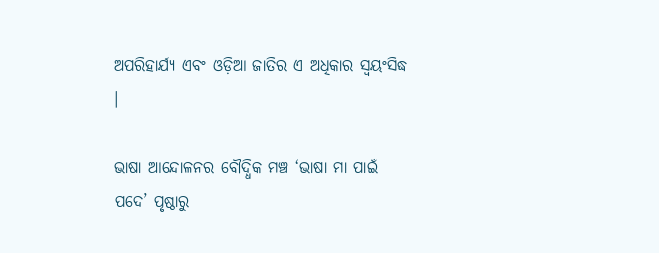ଅପରିହାର୍ଯ୍ୟ ଏବଂ ଓଡ଼ିଆ ଜାତିର ଏ ଅଧିକାର ସ୍ୱୟଂସିଦ୍ଧ ।

ଭାଷା ଆନ୍ଦୋଳନର ବୌଦ୍ଧିକ ମଞ୍ଚ ‘ଭାଷା ମା ପାଇଁ ପଦେ’ ପୃଷ୍ଠାରୁ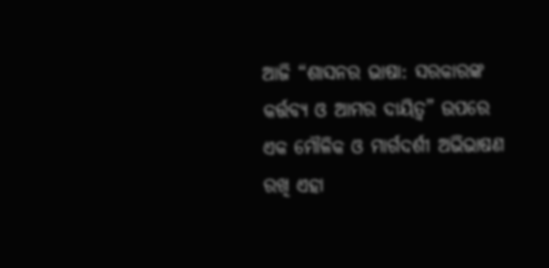ଆଜି “ଶାସନର ଭାଷା: ସରକାରଙ୍କ କର୍ତ୍ତବ୍ୟ ଓ ଆମର ଦାୟିତ୍ଵ” ଉପରେ ଏକ ମୌଳିକ ଓ ମାର୍ଗଦର୍ଶୀ ଅଭିଭାଷଣ ରଖି ଏହା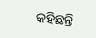କହିଛନ୍ତି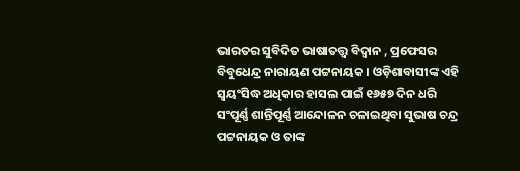ଭାରତର ସୁବିଦିତ ଭାଷାତତ୍ତ୍ଵ ବିଦ୍ଵାନ , ପ୍ରଫେସର ବିବୁଧେନ୍ଦ୍ର ନାରାୟଣ ପଟ୍ଟନାୟକ । ଓଡ଼ିଶାବାସୀଙ୍କ ଏହି ସ୍ଵୟଂସିଦ୍ଧ ଅଧିକାର ହାସଲ ପାଇଁ ୧୬୫୭ ଦିନ ଧରି ସଂପୂର୍ଣ୍ଣ ଶାନ୍ତିପୂର୍ଣ୍ଣ ଆନ୍ଦୋଳନ ଚଳାଇଥିବା ସୁଭାଷ ଚନ୍ଦ୍ର ପଟ୍ଟନାୟକ ଓ ତାଙ୍କ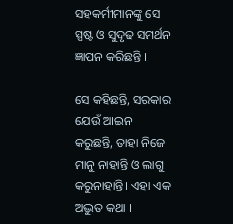ସହକର୍ମୀମାନଙ୍କୁ ସେ ସ୍ପଷ୍ଟ ଓ ସୁଦୃଢ ସମର୍ଥନ ଜ୍ଞାପନ କରିଛନ୍ତି ।

ସେ କହିଛନ୍ତି, ସରକାର ଯେଉଁ ଆଇନ କରୁଛନ୍ତି, ତାହା ନିଜେ ମାନୁ ନାହାନ୍ତି ଓ ଲାଗୁ କରୁନାହାନ୍ତି। ଏହା ଏକ ଅଦ୍ଭୁତ କଥା ।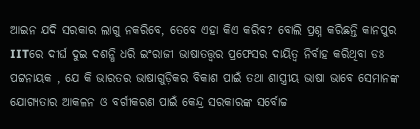ଆଇନ ଯଦି ସରକାର ଲାଗୁ ନକରିବେ, ତେବେ ଏହା କିଏ କରିବ? ବୋଲି ପ୍ରଶ୍ନ କରିଛନ୍ତି କାନପୁର IITରେ ଦୀର୍ଘ ଦୁଇ ଦଶନ୍ଧି ଧରି ଇଂରାଜୀ ଭାଷାତତ୍ତ୍ଵର ପ୍ରଫେସର ଦାୟିତ୍ଵ ନିର୍ବାହ କରିଥିବା ଡଃ ପଟ୍ଟନାୟକ , ଯେ କି ଭାରତର ଭାଷାଗୁଡ଼ିକର ବିକାଶ ପାଇଁ ତଥା ଶାସ୍ତ୍ରୀୟ ଭାଷା ଭାବେ ସେମାନଙ୍କ ଯୋଗ୍ୟତାର ଆକଳନ ଓ ବର୍ଗୀକରଣ ପାଇଁ କେନ୍ଦ୍ର ସରକାରଙ୍କ ସର୍ବୋଚ୍ଚ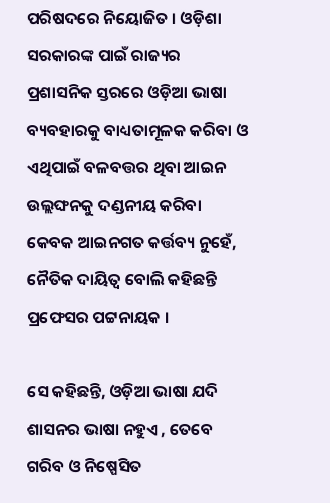ପରିଷଦରେ ନିୟୋଜିତ । ଓଡ଼ିଶା ସରକାରଙ୍କ ପାଇଁ ରାଜ୍ୟର ପ୍ରଶାସନିକ ସ୍ତରରେ ଓଡ଼ିଆ ଭାଷା ବ୍ୟବହାରକୁ ବାଧ୍ୟତାମୂଳକ କରିବା ଓ ଏଥିପାଇଁ ବଳବତ୍ତର ଥିବା ଆଇନ ଉଲ୍ଲଙ୍ଘନକୁ ଦଣ୍ଡନୀୟ କରିବା କେବକ ଆଇନଗତ କର୍ତ୍ତବ୍ୟ ନୁହେଁ, ନୈତିକ ଦାୟିତ୍ଵ ବୋଲି କହିଛନ୍ତି ପ୍ରଫେସର ପଟ୍ଟନାୟକ ।

ସେ କହିଛନ୍ତି, ଓଡ଼ିଆ ଭାଷା ଯଦି ଶାସନର ଭାଷା ନହୁଏ , ତେବେ ଗରିବ ଓ ନିଷ୍ପେସିତ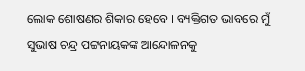ଲୋକ ଶୋଷଣର ଶିକାର ହେବେ । ବ୍ୟକ୍ତିଗତ ଭାବରେ ମୁଁ ସୁଭାଷ ଚନ୍ଦ୍ର ପଟ୍ଟନାୟକଙ୍କ ଆନ୍ଦୋଳନକୁ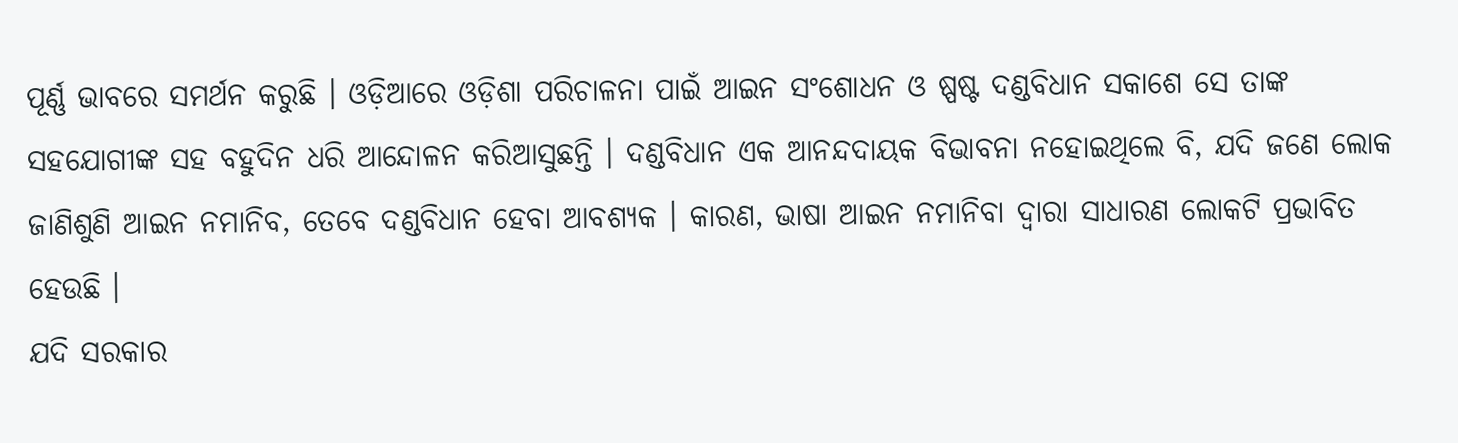ପୂର୍ଣ୍ଣ ଭାବରେ ସମର୍ଥନ କରୁଛି । ଓଡ଼ିଆରେ ଓଡ଼ିଶା ପରିଚାଳନା ପାଇଁ ଆଇନ ସଂଶୋଧନ ଓ ଷ୍ପଷ୍ଟ ଦଣ୍ଡବିଧାନ ସକାଶେ ସେ ତାଙ୍କ ସହଯୋଗୀଙ୍କ ସହ ବହୁଦିନ ଧରି ଆନ୍ଦୋଳନ କରିଆସୁଛନ୍ତି । ଦଣ୍ଡବିଧାନ ଏକ ଆନନ୍ଦଦାୟକ ବିଭାବନା ନହୋଇଥିଲେ ବି, ଯଦି ଜଣେ ଲୋକ ଜାଣିଶୁଣି ଆଇନ ନମାନିବ, ତେବେ ଦଣ୍ଡବିଧାନ ହେବା ଆବଶ୍ୟକ । କାରଣ, ଭାଷା ଆଇନ ନମାନିବା ଦ୍ୱାରା ସାଧାରଣ ଲୋକଟି ପ୍ରଭାବିତ ହେଉଛି ।
ଯଦି ସରକାର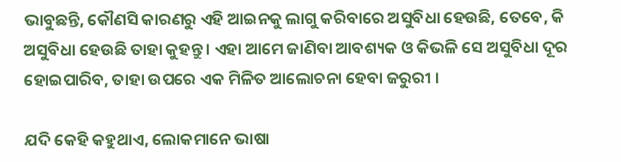ଭାବୁଛନ୍ତି, କୌଣସି କାରଣରୁ ଏହି ଆଇନକୁ ଲାଗୁ କରିବାରେ ଅସୁବିଧା ହେଉଛି, ତେବେ, କି ଅସୁବିଧା ହେଉଛି ତାହା କୁହନ୍ତୁ । ଏହା ଆମେ ଜାଣିବା ଆବଶ୍ୟକ ଓ କିଭଳି ସେ ଅସୁବିଧା ଦୂର ହୋଇପାରିବ, ତାହା ଉପରେ ଏକ ମିଳିତ ଆଲୋଚନା ହେବା ଜରୁରୀ ।

ଯଦି କେହି କହୁଥାଏ, ଲୋକମାନେ ଭାଷା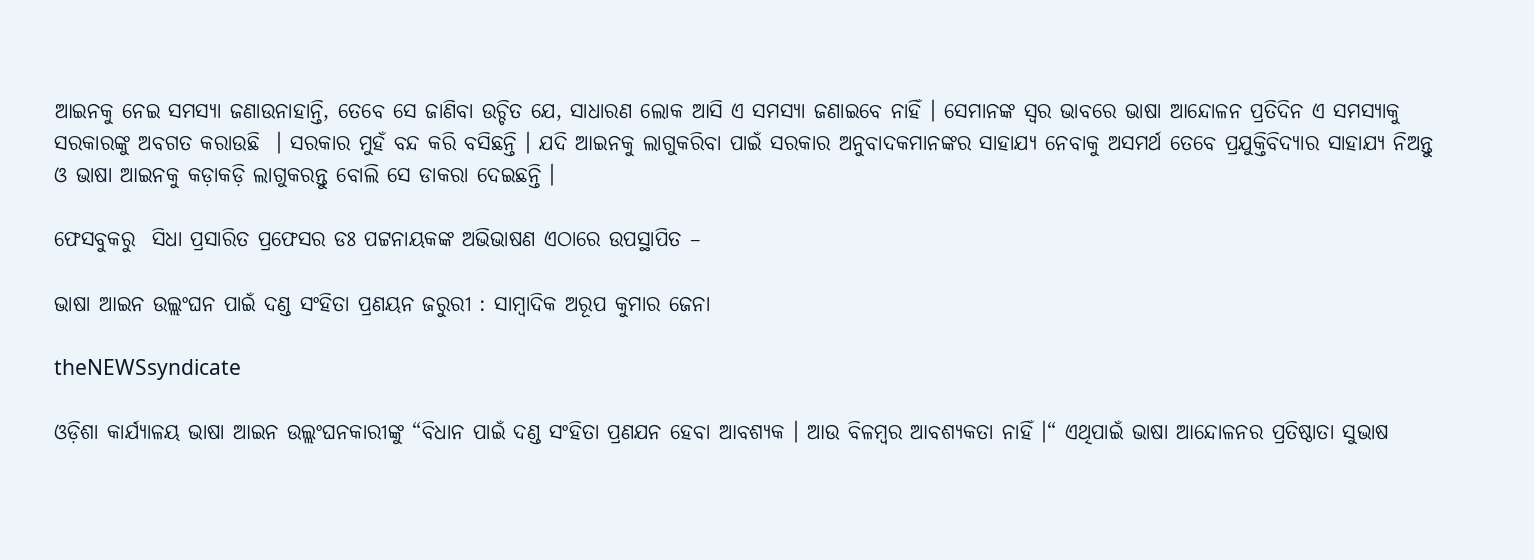ଆଇନକୁ ନେଇ ସମସ୍ୟା ଜଣାଉନାହାନ୍ତି, ତେବେ ସେ ଜାଣିବା ଉଚ୍ଚିତ ଯେ, ସାଧାରଣ ଲୋକ ଆସି ଏ ସମସ୍ୟା ଜଣାଇବେ ନାହିଁ । ସେମାନଙ୍କ ସ୍ୱର ଭାବରେ ଭାଷା ଆନ୍ଦୋଳନ ପ୍ରତିଦିନ ଏ ସମସ୍ୟାକୁ ସରକାରଙ୍କୁ ଅବଗତ କରାଉଛି  । ସରକାର ମୁହଁ ବନ୍ଦ କରି ବସିଛନ୍ତି । ଯଦି ଆଇନକୁ ଲାଗୁକରିବା ପାଇଁ ସରକାର ଅନୁବାଦକମାନଙ୍କର ସାହାଯ୍ୟ ନେବାକୁ ଅସମର୍ଥ ତେବେ ପ୍ରଯୁକ୍ତିବିଦ୍ୟାର ସାହାଯ୍ୟ ନିଅନ୍ତୁ ଓ ଭାଷା ଆଇନକୁ କଡ଼ାକଡ଼ି ଲାଗୁକରନ୍ତୁ ବୋଲି ସେ ଡାକରା ଦେଇଛନ୍ତି ।

ଫେସବୁକରୁ  ସିଧା ପ୍ରସାରିତ ପ୍ରଫେସର ଡଃ ପଟ୍ଟନାୟକଙ୍କ ଅଭିଭାଷଣ ଏଠାରେ ଉପସ୍ଥାପିତ –

ଭାଷା ଆଇନ ଉଲ୍ଲଂଘନ ପାଇଁ ଦଣ୍ଡ ସଂହିତା ପ୍ରଣୟନ ଜରୁରୀ : ସାମ୍ବାଦିକ ଅରୂପ କୁମାର ଜେନା

theNEWSsyndicate

ଓଡ଼ିଶା କାର୍ଯ୍ୟାଳୟ ଭାଷା ଆଇନ ଉଲ୍ଲଂଘନକାରୀଙ୍କୁ “ବିଧାନ ପାଇଁ ଦଣ୍ଡ ସଂହିତା ପ୍ରଣଯନ ହେବା ଆବଶ୍ୟକ । ଆଉ ବିଳମ୍ବର ଆବଶ୍ୟକତା ନାହିଁ ।“ ଏଥିପାଇଁ ଭାଷା ଆନ୍ଦୋଳନର ପ୍ରତିଷ୍ଠାତା ସୁଭାଷ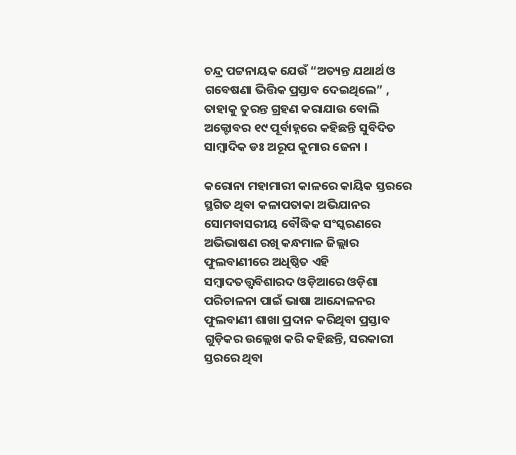ଚନ୍ଦ୍ର ପଟ୍ଟନାୟକ ଯେଉଁ “ଅତ୍ୟନ୍ତ ଯଥାର୍ଥ ଓ ଗବେଷଣା ଭିତ୍ତିକ ପ୍ରସ୍ତାବ ଦେଇଥିଲେ” , ତାହାକୁ ତୁରନ୍ତ ଗ୍ରହଣ କରାଯାଉ ବୋଲି ଅକ୍ଟୋବର ୧୯ ପୂର୍ବାହ୍ନରେ କହିଛନ୍ତି ସୁବିଦିତ ସାମ୍ବାଦିକ ଡଃ ଅରୂପ କୁମାର ଜେନା ।

କରୋନା ମହାମାରୀ କାଳରେ କାୟିକ ସ୍ତରରେ ସ୍ଥଗିତ ଥିବା କଳାପତାକା ଅଭିଯାନର ସୋମବାସରୀୟ ବୌଦ୍ଧିକ ସଂସ୍କରଣରେ ଅଭିଭାଷଣ ରଖି କନ୍ଧମାଳ ଜିଲ୍ଲାର ଫୁଲବାଣୀରେ ଅଧିଷ୍ଠିତ ଏହି ସମ୍ବାଦତତ୍ତ୍ଵବିଶାରଦ ଓଡ଼ିଆରେ ଓଡ଼ିଶା ପରିଚାଳନା ପାଇଁ ଭାଷା ଆନ୍ଦୋଳନର ଫୁଲବାଣୀ ଶାଖା ପ୍ରଦାନ କରିଥିବା ପ୍ରସ୍ତାବ ଗୁଡ଼ିକର ଉଲ୍ଲେଖ କରି କହିଛନ୍ତି, ସରକାରୀ ସ୍ତରରେ ଥିବା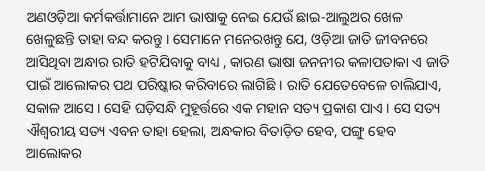ଅଣଓଡ଼ିଆ କର୍ମକର୍ତ୍ତାମାନେ ଆମ ଭାଷାକୁ ନେଇ ଯେଉଁ ଛାଇ-ଆଲୁଅର ଖେଳ ଖେଳୁଛନ୍ତି ତାହା ବନ୍ଦ କରନ୍ତୁ । ସେମାନେ ମନେରଖନ୍ତୁ ଯେ, ଓଡ଼ିଆ ଜାତି ଜୀବନରେ ଆସିଥିବା ଅନ୍ଧାର ରାତି ହଟିଯିବାକୁ ବାଧ୍ୟ , କାରଣ ଭାଷା ଜନନୀର କଳାପତାକା ଏ ଜାତି ପାଇଁ ଆଲୋକର ପଥ ପରିଷ୍କାର କରିବାରେ ଲାଗିଛି । ରାତି ଯେତେବେଳେ ଚାଲିଯାଏ, ସକାଳ ଆସେ । ସେହି ଘଡ଼ିସନ୍ଧି ମୁହୂର୍ତ୍ତରେ ଏକ ମହାନ ସତ୍ୟ ପ୍ରକାଶ ପାଏ । ସେ ସତ୍ୟ ଐଶ୍ଵରୀୟ ସତ୍ୟ ଏବନ ତାହା ହେଲା, ଅନ୍ଧକାର ବିତାଡ଼ିତ ହେବ, ପଙ୍ଗୁ ହେବ ଆଲୋକର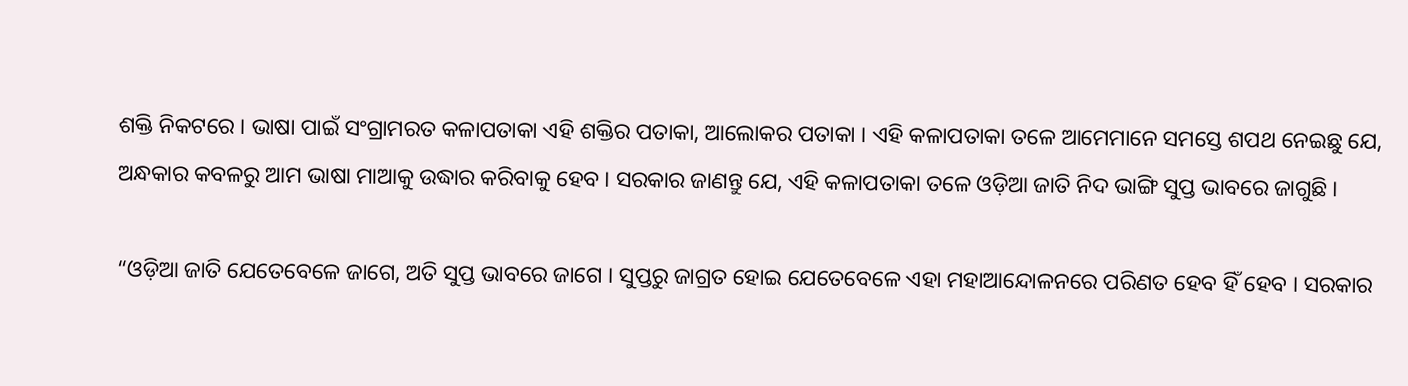ଶକ୍ତି ନିକଟରେ । ଭାଷା ପାଇଁ ସଂଗ୍ରାମରତ କଳାପତାକା ଏହି ଶକ୍ତିର ପତାକା, ଆଲୋକର ପତାକା । ଏହି କଳାପତାକା ତଳେ ଆମେମାନେ ସମସ୍ତେ ଶପଥ ନେଇଛୁ ଯେ, ଅନ୍ଧକାର କବଳରୁ ଆମ ଭାଷା ମାଆକୁ ଉଦ୍ଧାର କରିବାକୁ ହେବ । ସରକାର ଜାଣନ୍ତୁ ଯେ, ଏହି କଳାପତାକା ତଳେ ଓଡ଼ିଆ ଜାତି ନିଦ ଭାଙ୍ଗି ସୁପ୍ତ ଭାବରେ ଜାଗୁଛି ।

“ଓଡ଼ିଆ ଜାତି ଯେତେବେଳେ ଜାଗେ, ଅତି ସୁପ୍ତ ଭାବରେ ଜାଗେ । ସୁପ୍ତରୁ ଜାଗ୍ରତ ହୋଇ ଯେତେବେଳେ ଏହା ମହାଆନ୍ଦୋଳନରେ ପରିଣତ ହେବ ହିଁ ହେବ । ସରକାର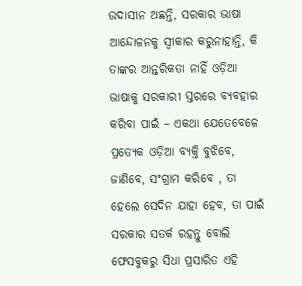ଉଦାସୀନ ଅଛନ୍ତି, ସରକାର ଭାଷା ଆନ୍ଦୋଳନକୁ ସ୍ଵୀକାର କରୁନାହାନ୍ତି, କି ତାଙ୍କର ଆନ୍ତରିକତା ନାହିଁ ଓଡ଼ିଆ ଭାଷାକୁ ସରକାରୀ ସ୍ତରରେ ବ୍ୟବହାର କରିବା ପାଇଁ – ଏକଥା ଯେତେବେଳେ ପ୍ରତ୍ୟେକ ଓଡ଼ିଆ ବ୍ୟକ୍ତି ବୁଝିବେ, ଜାଣିବେ, ସଂଗ୍ରାମ କରିବେ , ତା ହେଲେ ସେଦିନ ଯାହା ହେବ, ତା ପାଇଁ ସରକାର ସତର୍କ ରହନ୍ତୁ ବୋଲି ଫେସବୁକରୁ ସିଧା ପ୍ରସାରିତ ଏହି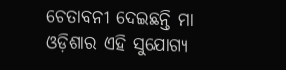ଚେତାବନୀ ଦେଇଛନ୍ତି ମା ଓଡ଼ିଶାର ଏହି ସୁଯୋଗ୍ୟ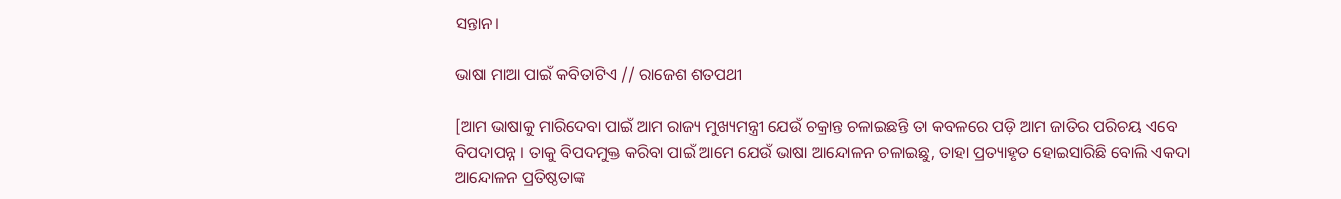ସନ୍ତାନ।

ଭାଷା ମାଆ ପାଇଁ କବିତାଟିଏ // ରାଜେଶ ଶତପଥୀ

[ଆମ ଭାଷାକୁ ମାରିଦେବା ପାଇଁ ଆମ ରାଜ୍ୟ ମୁଖ୍ୟମନ୍ତ୍ରୀ ଯେଉଁ ଚକ୍ରାନ୍ତ ଚଳାଇଛନ୍ତି ତା କବଳରେ ପଡ଼ି ଆମ ଜାତିର ପରିଚୟ ଏବେ ବିପଦାପନ୍ନ । ତାକୁ ବିପଦମୁକ୍ତ କରିବା ପାଇଁ ଆମେ ଯେଉଁ ଭାଷା ଆନ୍ଦୋଳନ ଚଳାଇଛୁ, ତାହା ପ୍ରତ୍ୟାହୃତ ହୋଇସାରିଛି ବୋଲି ଏକଦା ଆନ୍ଦୋଳନ ପ୍ରତିଷ୍ଠତାଙ୍କ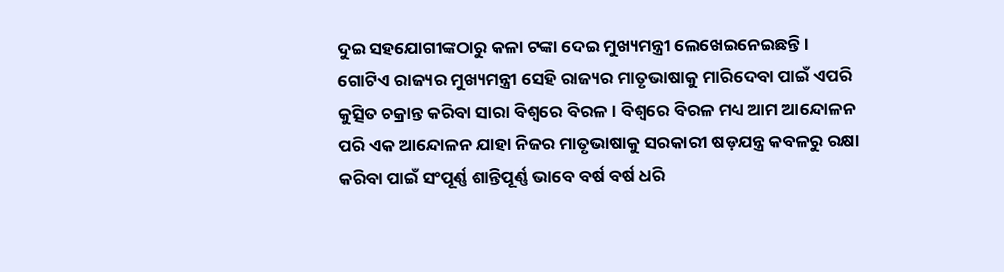ଦୁଇ ସହଯୋଗୀଙ୍କଠାରୁ କଳା ଟଙ୍କା ଦେଇ ମୁଖ୍ୟମନ୍ତ୍ରୀ ଲେଖେଇନେଇଛନ୍ତି । ଗୋଟିଏ ରାଜ୍ୟର ମୁଖ୍ୟମନ୍ତ୍ରୀ ସେହି ରାଜ୍ୟର ମାତୃଭାଷାକୁ ମାରିଦେବା ପାଇଁ ଏପରି କୁତ୍ସିତ ଚକ୍ରାନ୍ତ କରିବା ସାରା ବିଶ୍ବରେ ବିରଳ । ବିଶ୍ବରେ ବିରଳ ମଧ୍ୟ ଆମ ଆନ୍ଦୋଳନ ପରି ଏକ ଆନ୍ଦୋଳନ ଯାହା ନିଜର ମାତୃଭାଷାକୁ ସରକାରୀ ଷଡ଼ଯନ୍ତ୍ର କବଳରୁ ରକ୍ଷା କରିବା ପାଇଁ ସଂପୂର୍ଣ୍ଣ ଶାନ୍ତିପୂର୍ଣ୍ଣ ଭାବେ ବର୍ଷ ବର୍ଷ ଧରି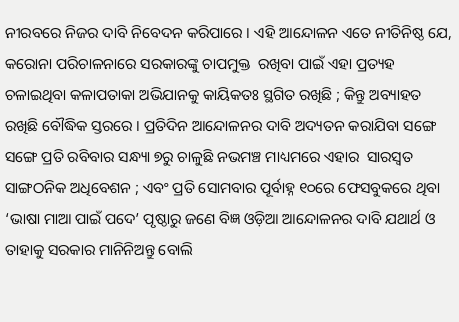ନୀରବରେ ନିଜର ଦାବି ନିବେଦନ କରିପାରେ । ଏହି ଆନ୍ଦୋଳନ ଏତେ ନୀତିନିଷ୍ଠ ଯେ, କରୋନା ପରିଚାଳନାରେ ସରକାରଙ୍କୁ ଚାପମୁକ୍ତ  ରଖିବା ପାଇଁ ଏହା ପ୍ରତ୍ୟହ ଚଳାଇଥିବା କଳାପତାକା ଅଭିଯାନକୁ କାୟିକତଃ ସ୍ଥଗିତ ରଖିଛି ; କିନ୍ତୁ ଅବ୍ୟାହତ ରଖିଛି ବୌଦ୍ଧିକ ସ୍ତରରେ । ପ୍ରତିଦିନ ଆନ୍ଦୋଳନର ଦାବି ଅଦ୍ୟତନ କରାଯିବା ସଙ୍ଗେ ସଙ୍ଗେ ପ୍ରତି ରବିବାର ସନ୍ଧ୍ୟା ୭ରୁ ଚାଳୁଛି ନଭମଞ୍ଚ ମାଧ୍ୟମରେ ଏହାର  ସାରସ୍ଵତ ସାଙ୍ଗଠନିକ ଅଧିବେଶନ ; ଏବଂ ପ୍ରତି ସୋମବାର ପୂର୍ବାହ୍ନ ୧୦ରେ ଫେସବୁକରେ ଥିବା  ‘ଭାଷା ମାଆ ପାଇଁ ପଦେ’ ପୃଷ୍ଠାରୁ ଜଣେ ବିଜ୍ଞ ଓଡ଼ିଆ ଆନ୍ଦୋଳନର ଦାବି ଯଥାର୍ଥ ଓ ତାହାକୁ ସରକାର ମାନିନିଅନ୍ତୁ ବୋଲି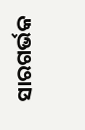ସାରଗର୍ଭକ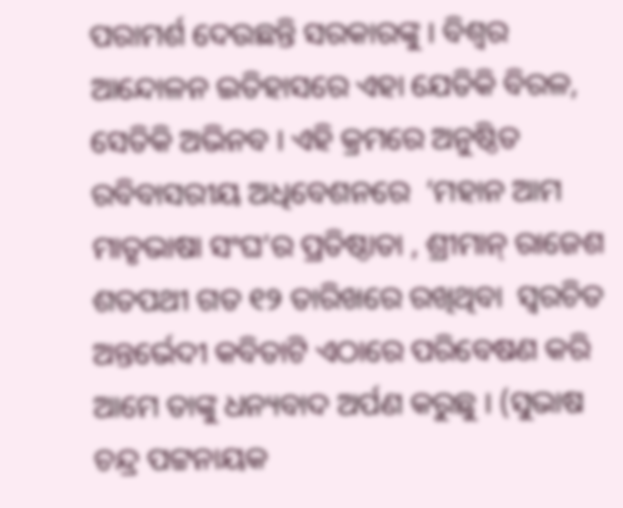ପରାମର୍ଶ ଦେଉଛନ୍ତି ସରକାରଙ୍କୁ । ବିଶ୍ଵର ଆନ୍ଦୋଳନ ଇତିହାସରେ ଏହା ଯେତିକି ବିରଳ, ସେତିକି ଅଭିନବ । ଏହି କ୍ରମରେ ଅନୁଷ୍ଠିତ ରବିବାସରୀୟ ଅଧିବେଶନରେ  ‘ମହାନ ଆମ ମାତୃଭାଷା ସଂଘ’ର ପ୍ରତିଷ୍ଠାତା , ଶ୍ରୀମାନ୍ ରାଜେଶ ଶତପଥୀ ଗତ ୧୨ ତାରିଖରେ ରଖିଥିବା  ସ୍ଵରଚିତ ଅନ୍ତର୍ଭେଦୀ କବିତାଟି ଏଠାରେ ପରିବେଷଣ କରି ଆମେ ତାଙ୍କୁ ଧନ୍ୟବାଦ ଅର୍ପଣ କରୁଛୁ । (ସୁଭାଷ ଚନ୍ଦ୍ର ପଟ୍ଟନାୟକ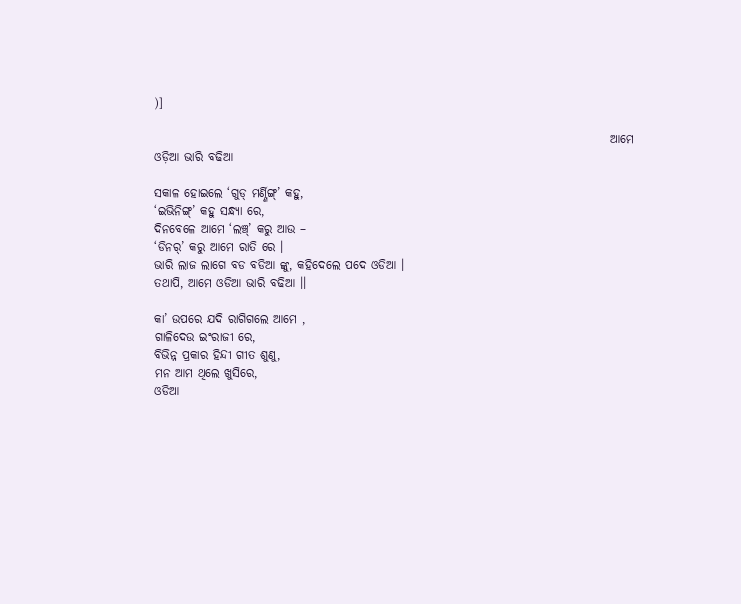)]

                                                                                               ଆମେ ଓଡ଼ିଆ ଭାରି ବଢିଆ

ସକାଳ ହୋଇଲେ ‘ଗୁଡ୍ ମର୍ଣ୍ଣିଙ୍ଗ୍’ କହୁ,
‘ଇଭିନିଙ୍ଗ୍’ କହୁ ସନ୍ଧ୍ୟା ରେ,
ଦିନବେଳେ ଆମେ ‘ଲଞ୍ଚ୍’ କରୁ ଆଉ –
‘ଡିନର୍’ କରୁ ଆମେ ରାତି ରେ ।
ଭାରି ଲାଜ ଲାଗେ ବଡ ବଡିଆ ଙ୍କୁ, କହିଦେଲେ ପଦେ ଓଡିଆ ।
ତଥାପି, ଆମେ ଓଡିଆ ଭାରି ବଢିଆ ।।

କା’ ଉପରେ ଯଦି ରାଗିଗଲେ ଆମେ ,
ଗାଳିଦେଉ ଇଂରାଜୀ ରେ,
ବିଭିନ୍ନ ପ୍ରକାର ହିନ୍ଦୀ ଗୀତ ଶୁଣୁ,
ମନ ଆମ ଥିଲେ ଖୁସିରେ,
ଓଡିଆ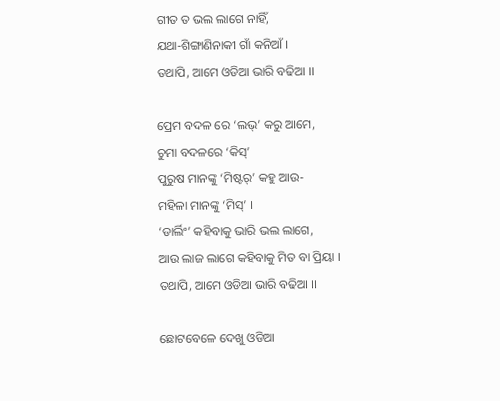ଗୀତ ତ ଭଲ ଲାଗେ ନାହିଁ,
ଯଥା-ଶିଙ୍ଗାଣିନାକୀ ଗାଁ କନିଆଁ ।
ତଥାପି, ଆମେ ଓଡିଆ ଭାରି ବଢିଆ ।।

ପ୍ରେମ ବଦଳ ରେ ‘ଲଭ୍’ କରୁ ଆମେ,
ଚୁମା ବଦଳରେ ‘କିସ୍’
ପୁରୁଷ ମାନଙ୍କୁ ‘ମିଷ୍ଟର୍’ କହୁ ଆଉ-
ମହିଳା ମାନଙ୍କୁ ‘ମିସ୍’ ।
‘ଡାର୍ଲିଂ’ କହିବାକୁ ଭାରି ଭଲ ଲାଗେ,
ଆଉ ଲାଜ ଲାଗେ କହିବାକୁ ମିତ ବା ପ୍ରିୟା ।
ତଥାପି, ଆମେ ଓଡିଆ ଭାରି ବଢିଆ ।।

ଛୋଟବେଳେ ଦେଖୁ ଓଡିଆ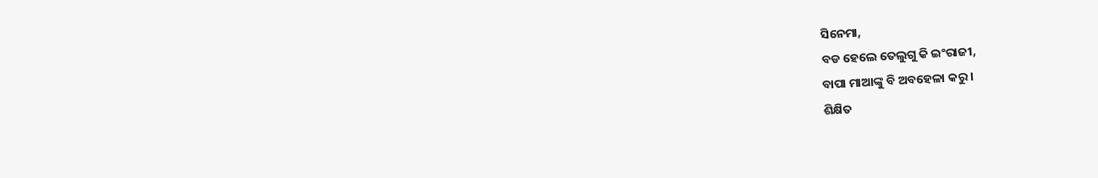ସିନେମା,
ବଡ ହେଲେ ତେଲୁଗୁ କି ଇଂରାଜୀ,
ବାପା ମାଆଙ୍କୁ ବି ଅବହେଳା କରୁ ।
ଶିକ୍ଷିତ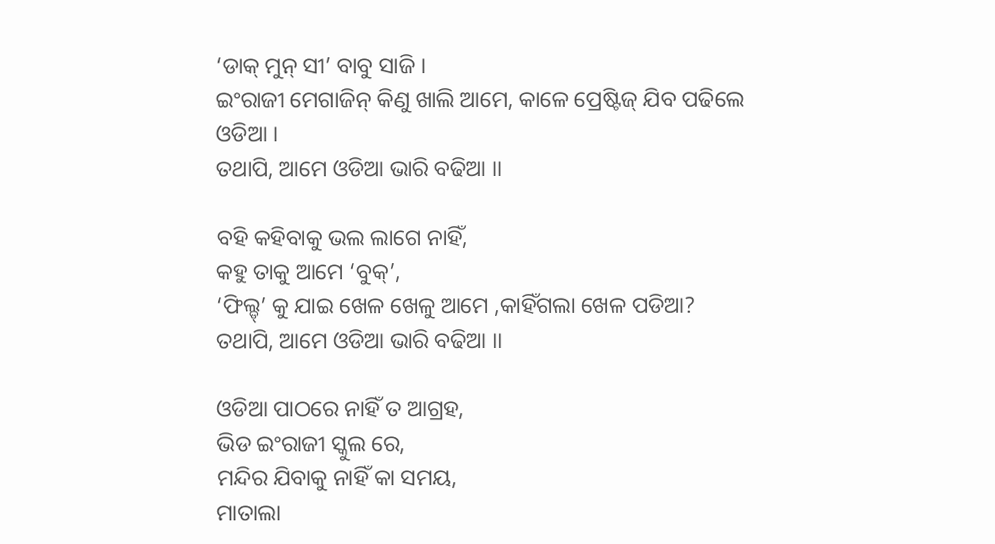‘ଡାକ୍ ମୁନ୍ ସୀ’ ବାବୁ ସାଜି ।
ଇଂରାଜୀ ମେଗାଜିନ୍ କିଣୁ ଖାଲି ଆମେ, କାଳେ ପ୍ରେଷ୍ଟିଜ୍ ଯିବ ପଢିଲେ ଓଡିଆ ।
ତଥାପି, ଆମେ ଓଡିଆ ଭାରି ବଢିଆ ।।

ବହି କହିବାକୁ ଭଲ ଲାଗେ ନାହିଁ,
କହୁ ତାକୁ ଆମେ ‘ବୁକ୍’,
‘ଫିଲ୍ଡ୍’ କୁ ଯାଇ ଖେଳ ଖେଳୁ ଆମେ ,କାହିଁଗଲା ଖେଳ ପଡିଆ?
ତଥାପି, ଆମେ ଓଡିଆ ଭାରି ବଢିଆ ।।

ଓଡିଆ ପାଠରେ ନାହିଁ ତ ଆଗ୍ରହ,
ଭିଡ ଇଂରାଜୀ ସ୍କୁଲ ରେ,
ମନ୍ଦିର ଯିବାକୁ ନାହିଁ କା ସମୟ,
ମାତାଲା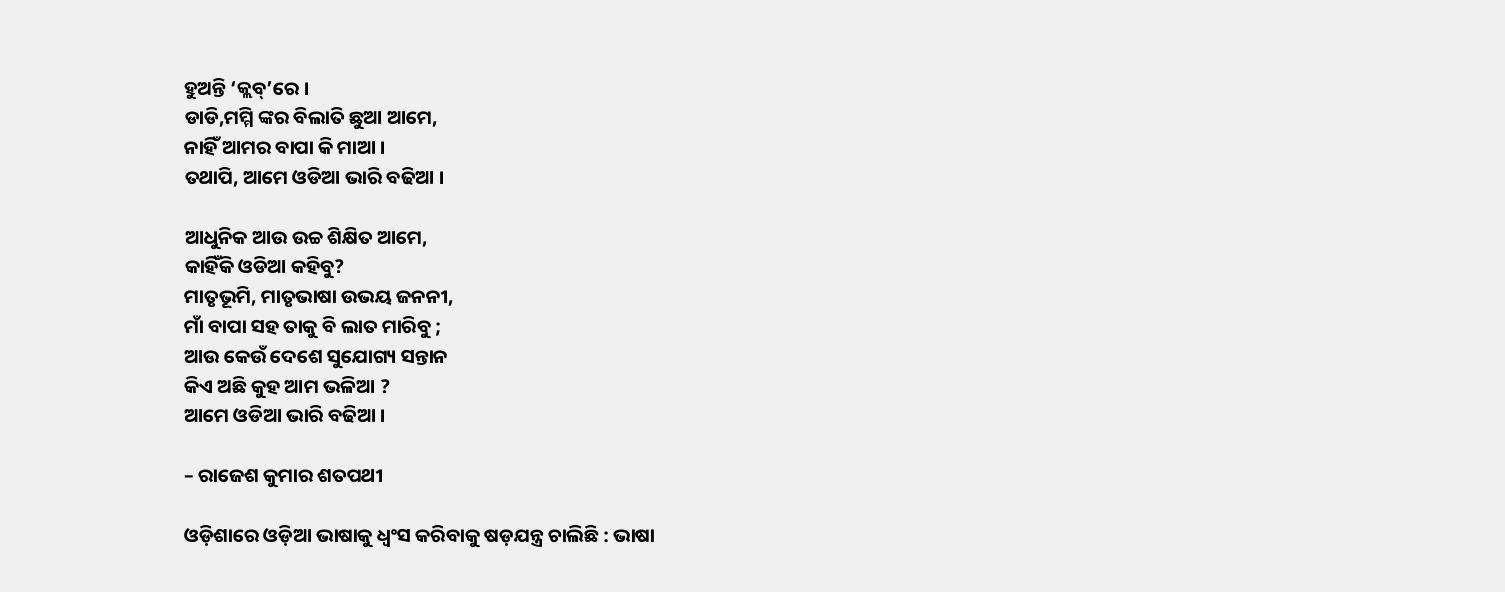ହୁଅନ୍ତି ‘କ୍ଲବ୍’ରେ ।
ଡାଡି,ମମ୍ମି ଙ୍କର ବିଲାତି ଛୁଆ ଆମେ,
ନାହିଁ ଆମର ବାପା କି ମାଆ ।
ତଥାପି, ଆମେ ଓଡିଆ ଭାରି ବଢିଆ ।

ଆଧୁନିକ ଆଉ ଉଚ୍ଚ ଶିକ୍ଷିତ ଆମେ,
କାହିଁକି ଓଡିଆ କହିବୁ?
ମାତୃଭୂମି, ମାତୃଭାଷା ଉଭୟ ଜନନୀ,
ମାଁ ବାପା ସହ ତାକୁ ବି ଲାତ ମାରିବୁ ;
ଆଉ କେଉଁ ଦେଶେ ସୁଯୋଗ୍ୟ ସନ୍ତାନ
କିଏ ଅଛି କୁହ ଆମ ଭଳିଆ ?
ଆମେ ଓଡିଆ ଭାରି ବଢିଆ ।

– ରାଜେଶ କୁମାର ଶତପଥୀ

ଓଡ଼ିଶାରେ ଓଡ଼ିଆ ଭାଷାକୁ ଧ୍ଵଂସ କରିବାକୁ ଷଡ଼ଯନ୍ତ୍ର ଚାଲିଛି : ଭାଷା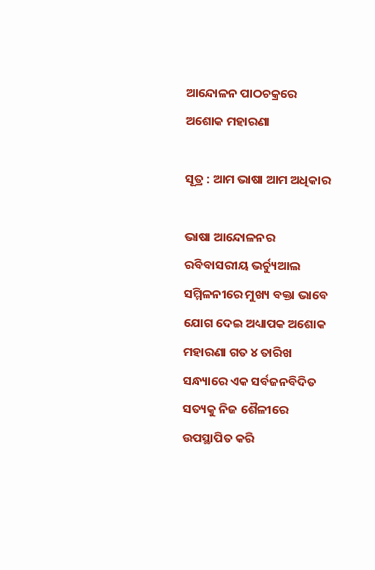ଆନ୍ଦୋଳନ ପାଠଚକ୍ରରେ ଅଶୋକ ମହାରଣା

ସୂତ୍ର : ଆମ ଭାଷା ଆମ ଅଧିକାର

ଭାଷା ଆନ୍ଦୋଳନର ରବିବାସରୀୟ ଭର୍ଚ୍ୟୁଆଲ ସମ୍ମିଳନୀରେ ମୁଖ୍ୟ ବକ୍ତା ଭାବେ ଯୋଗ ଦେଇ ଅଧ୍ୟାପକ ଅଶୋକ ମହାରଣା ଗତ ୪ ତାରିଖ ସନ୍ଧ୍ୟାରେ ଏକ ସର୍ବଜନବିଦିତ ସତ୍ୟକୁ ନିଜ ଶୈଳୀରେ ଉପସ୍ଥାପିତ କରି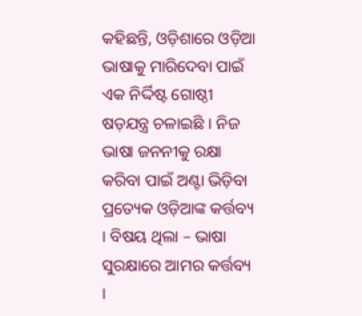କହିଛନ୍ତି, ଓଡ଼ିଶାରେ ଓଡ଼ିଆ ଭାଷାକୁ ମାରିଦେବା ପାଇଁ ଏକ ନିର୍ଦ୍ଦିଷ୍ଟ ଗୋଷ୍ଠୀ ଷଡ଼ଯନ୍ତ୍ର ଚଳାଇଛି । ନିଜ ଭାଷା ଜନନୀକୁ ରକ୍ଷା କରିବା ପାଇଁ ଅଣ୍ଟା ଭିଡ଼ିବା ପ୍ରତ୍ୟେକ ଓଡ଼ିଆଙ୍କ କର୍ତ୍ତବ୍ୟ । ବିଷୟ ଥିଲା – ଭାଷା ସୁରକ୍ଷାରେ ଆମର କର୍ତ୍ତବ୍ୟ ।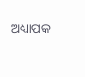ଅଧ୍ୟାପକ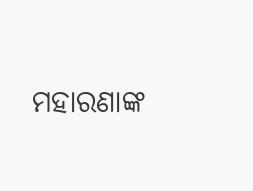ମହାରଣାଙ୍କ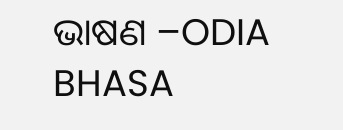ଭାଷଣ –ODIA BHASA